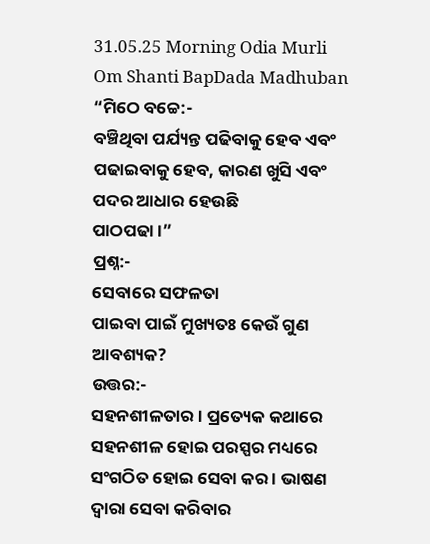31.05.25 Morning Odia Murli Om Shanti BapDada Madhuban
“ମିଠେ ବଚ୍ଚେ:-
ବଞ୍ଚିଥିବା ପର୍ଯ୍ୟନ୍ତ ପଢିବାକୁ ହେବ ଏବଂ ପଢାଇବାକୁ ହେବ, କାରଣ ଖୁସି ଏବଂ ପଦର ଆଧାର ହେଉଛି
ପାଠପଢା ।”
ପ୍ରଶ୍ନ:-
ସେବାରେ ସଫଳତା
ପାଇବା ପାଇଁ ମୁଖ୍ୟତଃ କେଉଁ ଗୁଣ ଆବଶ୍ୟକ?
ଉତ୍ତର:-
ସହନଶୀଳତାର । ପ୍ରତ୍ୟେକ କଥାରେ ସହନଶୀଳ ହୋଇ ପରସ୍ପର ମଧ୍ୟରେ ସଂଗଠିତ ହୋଇ ସେବା କର । ଭାଷଣ
ଦ୍ୱାରା ସେବା କରିବାର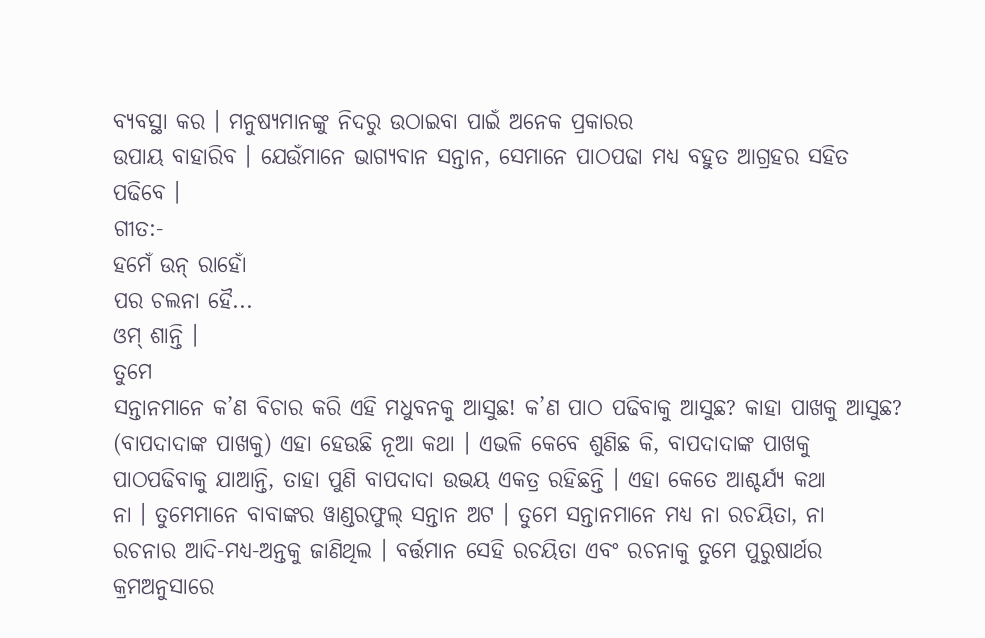ବ୍ୟବସ୍ଥା କର । ମନୁଷ୍ୟମାନଙ୍କୁ ନିଦରୁ ଉଠାଇବା ପାଇଁ ଅନେକ ପ୍ରକାରର
ଉପାୟ ବାହାରିବ । ଯେଉଁମାନେ ଭାଗ୍ୟବାନ ସନ୍ତାନ, ସେମାନେ ପାଠପଢା ମଧ୍ୟ ବହୁତ ଆଗ୍ରହର ସହିତ
ପଢିବେ ।
ଗୀତ:-
ହମେଁ ଉନ୍ ରାହୋଁ
ପର ଚଲନା ହୈ...
ଓମ୍ ଶାନ୍ତି ।
ତୁମେ
ସନ୍ତାନମାନେ କ’ଣ ବିଚାର କରି ଏହି ମଧୁବନକୁ ଆସୁଛ! କ’ଣ ପାଠ ପଢିବାକୁ ଆସୁଛ? କାହା ପାଖକୁ ଆସୁଛ?
(ବାପଦାଦାଙ୍କ ପାଖକୁ) ଏହା ହେଉଛି ନୂଆ କଥା । ଏଭଳି କେବେ ଶୁଣିଛ କି, ବାପଦାଦାଙ୍କ ପାଖକୁ
ପାଠପଢିବାକୁ ଯାଆନ୍ତି, ତାହା ପୁଣି ବାପଦାଦା ଉଭୟ ଏକତ୍ର ରହିଛନ୍ତି । ଏହା କେତେ ଆଶ୍ଚର୍ଯ୍ୟ କଥା
ନା । ତୁମେମାନେ ବାବାଙ୍କର ୱାଣ୍ଡରଫୁଲ୍ ସନ୍ତାନ ଅଟ । ତୁମେ ସନ୍ତାନମାନେ ମଧ୍ୟ ନା ରଚୟିତା, ନା
ରଚନାର ଆଦି-ମଧ୍ୟ-ଅନ୍ତକୁ ଜାଣିଥିଲ । ବର୍ତ୍ତମାନ ସେହି ରଚୟିତା ଏବଂ ରଚନାକୁ ତୁମେ ପୁରୁଷାର୍ଥର
କ୍ରମଅନୁସାରେ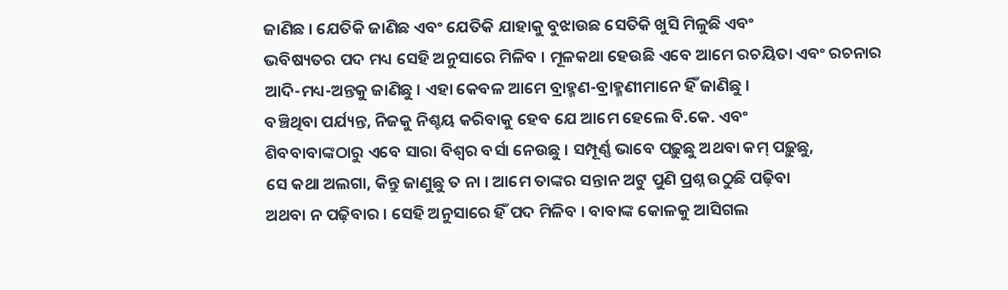ଜାଣିଛ । ଯେତିକି ଜାଣିଛ ଏବଂ ଯେତିକି ଯାହାକୁ ବୁଝାଉଛ ସେତିକି ଖୁସି ମିଳୁଛି ଏବଂ
ଭବିଷ୍ୟତର ପଦ ମଧ୍ୟ ସେହି ଅନୁସାରେ ମିଳିବ । ମୂଳକଥା ହେଉଛି ଏବେ ଆମେ ରଚୟିତା ଏବଂ ରଚନାର
ଆଦି-ମଧ୍ୟ-ଅନ୍ତକୁ ଜାଣିଛୁ । ଏହା କେବଳ ଆମେ ବ୍ରାହ୍ମଣ-ବ୍ରାହ୍ମଣୀମାନେ ହିଁ ଜାଣିଛୁ ।
ବଞ୍ଚିଥିବା ପର୍ଯ୍ୟନ୍ତ, ନିଜକୁ ନିଶ୍ଚୟ କରିବାକୁ ହେବ ଯେ ଆମେ ହେଲେ ବି.କେ. ଏବଂ
ଶିବବାବାଙ୍କଠାରୁ ଏବେ ସାରା ବିଶ୍ୱର ବର୍ସା ନେଉଛୁ । ସମ୍ପୂର୍ଣ୍ଣ ଭାବେ ପଢ଼ୁଛୁ ଅଥବା କମ୍ ପଢ଼ୁଛୁ,
ସେ କଥା ଅଲଗା, କିନ୍ତୁ ଜାଣୁଛୁ ତ ନା । ଆମେ ତାଙ୍କର ସନ୍ତାନ ଅଟୁ ପୁଣି ପ୍ରଶ୍ନ ଉଠୁଛି ପଢ଼ିବା
ଅଥବା ନ ପଢ଼ିବାର । ସେହି ଅନୁସାରେ ହିଁ ପଦ ମିଳିବ । ବାବାଙ୍କ କୋଳକୁ ଆସିଗଲ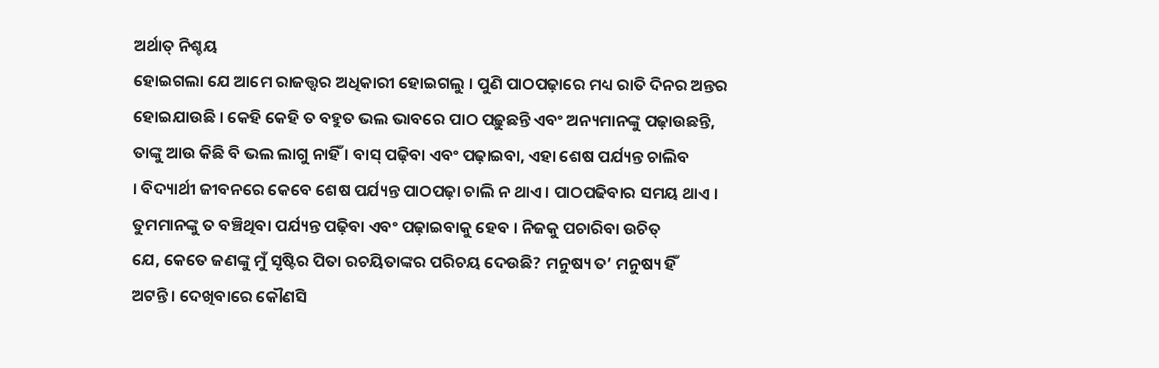ଅର୍ଥାତ୍ ନିଶ୍ଚୟ
ହୋଇଗଲା ଯେ ଆମେ ରାଜତ୍ତ୍ୱର ଅଧିକାରୀ ହୋଇଗଲୁ । ପୁଣି ପାଠପଢ଼ାରେ ମଧ୍ୟ ରାତି ଦିନର ଅନ୍ତର
ହୋଇଯାଉଛି । କେହି କେହି ତ ବହୁତ ଭଲ ଭାବରେ ପାଠ ପଢ଼ୁଛନ୍ତି ଏବଂ ଅନ୍ୟମାନଙ୍କୁ ପଢ଼ାଉଛନ୍ତି,
ତାଙ୍କୁ ଆଉ କିଛି ବି ଭଲ ଲାଗୁ ନାହିଁ । ବାସ୍ ପଢ଼ିବା ଏବଂ ପଢ଼ାଇବା, ଏହା ଶେଷ ପର୍ଯ୍ୟନ୍ତ ଚାଲିବ
। ବିଦ୍ୟାର୍ଥୀ ଜୀବନରେ କେବେ ଶେଷ ପର୍ଯ୍ୟନ୍ତ ପାଠପଢ଼ା ଚାଲି ନ ଥାଏ । ପାଠପଢିବାର ସମୟ ଥାଏ ।
ତୁମମାନଙ୍କୁ ତ ବଞ୍ଚିଥିବା ପର୍ଯ୍ୟନ୍ତ ପଢ଼ିବା ଏବଂ ପଢ଼ାଇବାକୁ ହେବ । ନିଜକୁ ପଚାରିବା ଉଚିତ୍
ଯେ, କେତେ ଜଣଙ୍କୁ ମୁଁ ସୃଷ୍ଟିର ପିତା ରଚୟିତାଙ୍କର ପରିଚୟ ଦେଉଛି? ମନୁଷ୍ୟ ତ’ ମନୁଷ୍ୟ ହିଁ
ଅଟନ୍ତି । ଦେଖିବାରେ କୌଣସି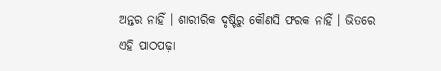ଅନ୍ତର ନାହିଁ । ଶାରୀରିକ ଦୃଷ୍ଟିରୁ କୌଣସି ଫରକ ନାହିଁ । ଭିତରେ
ଏହି ପାଠପଢ଼ା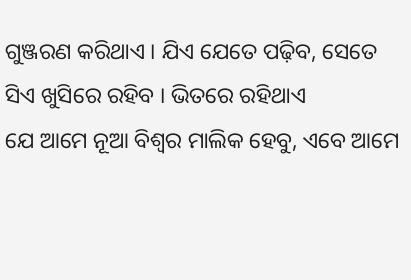ଗୁଞ୍ଜରଣ କରିଥାଏ । ଯିଏ ଯେତେ ପଢ଼ିବ, ସେତେ ସିଏ ଖୁସିରେ ରହିବ । ଭିତରେ ରହିଥାଏ
ଯେ ଆମେ ନୂଆ ବିଶ୍ୱର ମାଲିକ ହେବୁ, ଏବେ ଆମେ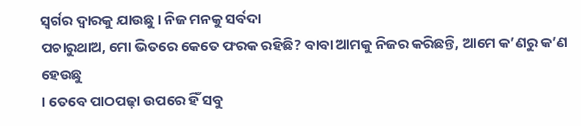ସ୍ୱର୍ଗର ଦ୍ୱାରକୁ ଯାଉଛୁ । ନିଜ ମନକୁ ସର୍ବଦା
ପଚାରୁଥାଅ, ମୋ ଭିତରେ କେତେ ଫରକ ରହିଛି? ବାବା ଆମକୁ ନିଜର କରିଛନ୍ତି, ଆମେ କ’ଣରୁ କ’ଣ ହେଉଛୁ
। ତେବେ ପାଠପଢ଼ା ଉପରେ ହିଁ ସବୁ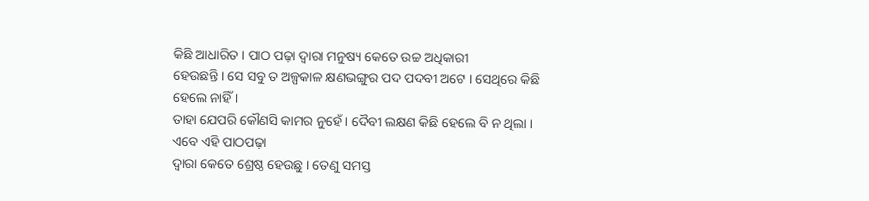କିଛି ଆଧାରିତ । ପାଠ ପଢ଼ା ଦ୍ୱାରା ମନୁଷ୍ୟ କେତେ ଉଚ୍ଚ ଅଧିକାରୀ
ହେଉଛନ୍ତି । ସେ ସବୁ ତ ଅଳ୍ପକାଳ କ୍ଷଣଭଙ୍ଗୁର ପଦ ପଦବୀ ଅଟେ । ସେଥିରେ କିଛି ହେଲେ ନାହିଁ ।
ତାହା ଯେପରି କୌଣସି କାମର ନୁହେଁ । ଦୈବୀ ଲକ୍ଷଣ କିଛି ହେଲେ ବି ନ ଥିଲା । ଏବେ ଏହି ପାଠପଢ଼ା
ଦ୍ୱାରା କେତେ ଶ୍ରେଷ୍ଠ ହେଉଛୁ । ତେଣୁ ସମସ୍ତ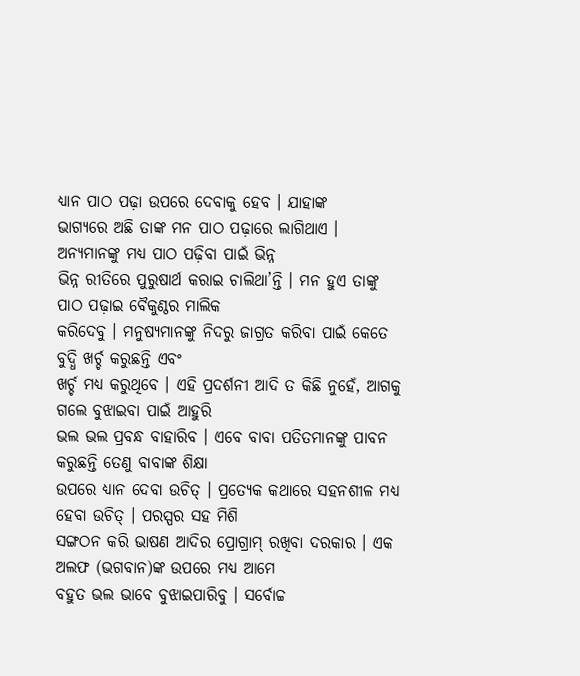ଧ୍ୟାନ ପାଠ ପଢ଼ା ଉପରେ ଦେବାକୁ ହେବ । ଯାହାଙ୍କ
ଭାଗ୍ୟରେ ଅଛି ତାଙ୍କ ମନ ପାଠ ପଢ଼ାରେ ଲାଗିଥାଏ । ଅନ୍ୟମାନଙ୍କୁ ମଧ୍ୟ ପାଠ ପଢ଼ିବା ପାଇଁ ଭିନ୍ନ
ଭିନ୍ନ ରୀତିରେ ପୁରୁଷାର୍ଥ କରାଇ ଚାଲିଥା’ନ୍ତି । ମନ ହୁଏ ତାଙ୍କୁ ପାଠ ପଢ଼ାଇ ବୈକୁଣ୍ଠର ମାଲିକ
କରିଦେବୁ । ମନୁଷ୍ୟମାନଙ୍କୁ ନିଦରୁ ଜାଗ୍ରତ କରିବା ପାଇଁ କେତେ ବୁଦ୍ଧି ଖର୍ଚ୍ଚ କରୁଛନ୍ତି ଏବଂ
ଖର୍ଚ୍ଚ ମଧ୍ୟ କରୁଥିବେ । ଏହି ପ୍ରଦର୍ଶନୀ ଆଦି ତ କିଛି ନୁହେଁ, ଆଗକୁ ଗଲେ ବୁଝାଇବା ପାଇଁ ଆହୁରି
ଭଲ ଭଲ ପ୍ରବନ୍ଧ ବାହାରିବ । ଏବେ ବାବା ପତିତମାନଙ୍କୁ ପାବନ କରୁଛନ୍ତି ତେଣୁ ବାବାଙ୍କ ଶିକ୍ଷା
ଉପରେ ଧ୍ୟାନ ଦେବା ଉଚିତ୍ । ପ୍ରତ୍ୟେକ କଥାରେ ସହନଶୀଳ ମଧ୍ୟ ହେବା ଉଚିତ୍ । ପରସ୍ପର ସହ ମିଶି
ସଙ୍ଗଠନ କରି ଭାଷଣ ଆଦିର ପ୍ରୋଗ୍ରାମ୍ ରଖିବା ଦରକାର । ଏକ ଅଲଫ (ଭଗବାନ)ଙ୍କ ଉପରେ ମଧ୍ୟ ଆମେ
ବହୁତ ଭଲ ଭାବେ ବୁଝାଇପାରିବୁ । ସର୍ବୋଚ୍ଚ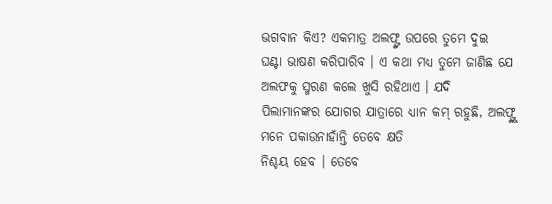ଭଗବାନ କିଏ? ଏକମାତ୍ର ଅଲଫ୍ଙ୍କ ଉପରେ ତୁମେ ଦୁଇ
ଘଣ୍ଟା ଭାଷଣ କରିପାରିବ । ଏ କଥା ମଧ୍ୟ ତୁମେ ଜାଣିଛ ଯେ ଅଲଫକୁ ସ୍ମରଣ କଲେ ଖୁସି ରହିଥାଏ । ଯଦି
ପିଲାମାନଙ୍କର ଯୋଗର ଯାତ୍ରାରେ ଧ୍ୟାନ କମ୍ ରହୁଛି, ଅଲଫ୍ଙ୍କୁ ମନେ ପକାଉନାହାଁନ୍ତି ତେବେ କ୍ଷତି
ନିଶ୍ଚୟ ହେବ । ତେବେ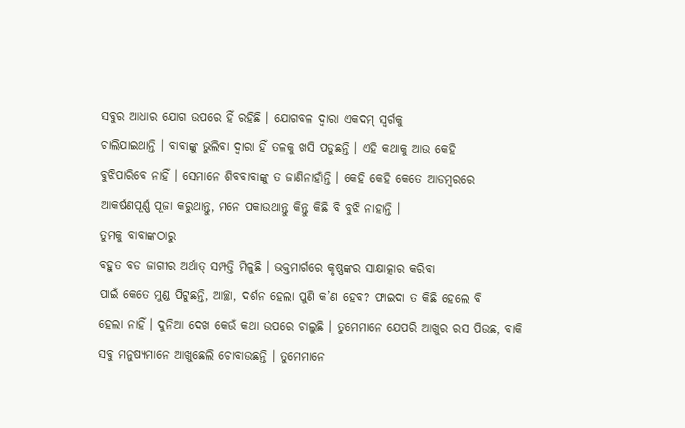ସବୁର ଆଧାର ଯୋଗ ଉପରେ ହିଁ ରହିଛି । ଯୋଗବଳ ଦ୍ୱାରା ଏକଦମ୍ ସ୍ୱର୍ଗକୁ
ଚାଲିଯାଇଥାନ୍ତି । ବାବାଙ୍କୁ ଭୁଲିବା ଦ୍ୱାରା ହିଁ ତଳକୁ ଖସି ପଡୁଛନ୍ତି । ଏହି କଥାକୁ ଆଉ କେହି
ବୁଝିପାରିବେ ନାହିଁ । ସେମାନେ ଶିବବାବାଙ୍କୁ ତ ଜାଣିନାହାଁନ୍ତି । କେହି କେହି କେତେ ଆଡମ୍ବରରେ
ଆକର୍ଷଣପୂର୍ଣ୍ଣ ପୂଜା କରୁଥାନ୍ତୁ, ମନେ ପକାଉଥାନ୍ତୁ କିନ୍ତୁ କିଛି ବି ବୁଝି ନାହାନ୍ତି ।
ତୁମକୁ ବାବାଙ୍କଠାରୁ
ବହୁତ ବଡ ଜାଗୀର ଅର୍ଥାତ୍ ସମ୍ପତ୍ତି ମିଳୁଛି । ଭକ୍ତମାର୍ଗରେ କୃଷ୍ଣଙ୍କର ସାକ୍ଷାତ୍କାର କରିବା
ପାଇଁ କେତେ ମୁଣ୍ଡ ପିଟୁଛନ୍ତି, ଆଚ୍ଛା, ଦର୍ଶନ ହେଲା ପୁଣି କ’ଣ ହେବ? ଫାଇଦା ତ କିଛି ହେଲେ ବି
ହେଲା ନାହିଁ । ଦୁନିଆ ଦେଖ କେଉଁ କଥା ଉପରେ ଚାଲୁଛି । ତୁମେମାନେ ଯେପରି ଆଖୁର ରସ ପିଉଛ, ବାକି
ସବୁ ମନୁଷ୍ୟମାନେ ଆଖୁଛେଲି ଚୋବାଉଛନ୍ତି । ତୁମେମାନେ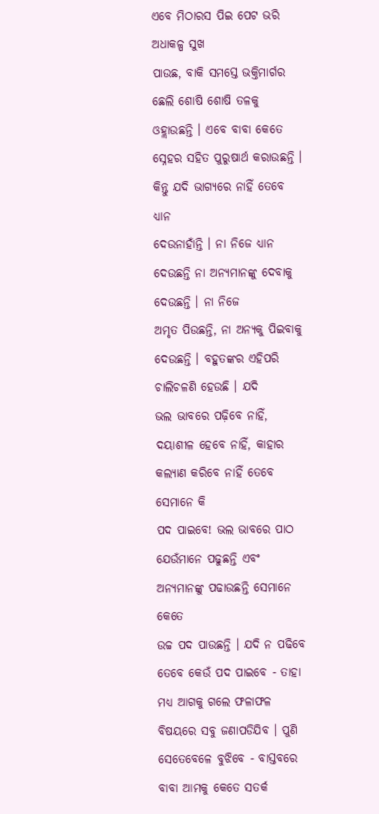ଏବେ ମିଠାରସ ପିଇ ପେଟ ଭରି ଅଧାକଳ୍ପ ସୁଖ
ପାଉଛ, ବାକି ସମସ୍ତେ ଭକ୍ତିମାର୍ଗର ଛେଲି ଶୋଷି ଶୋଷି ତଳକୁ ଓହ୍ଲାଉଛନ୍ତି । ଏବେ ବାବା କେତେ
ସ୍ନେହର ସହିତ ପୁରୁଷାର୍ଥ କରାଉଛନ୍ତି । କିନ୍ତୁ ଯଦି ଭାଗ୍ୟରେ ନାହିଁ ତେବେ ଧ୍ୟାନ
ଦେଉନାହାଁନ୍ତି । ନା ନିଜେ ଧ୍ୟାନ ଦେଉଛନ୍ତି ନା ଅନ୍ୟମାନଙ୍କୁ ଦେବାକୁ ଦେଉଛନ୍ତି । ନା ନିଜେ
ଅମୃତ ପିଉଛନ୍ତି, ନା ଅନ୍ୟକୁ ପିଇବାକୁ ଦେଉଛନ୍ତି । ବହୁତଙ୍କର ଏହିପରି ଚାଲିଚଳଣି ହେଉଛି । ଯଦି
ଭଲ ଭାବରେ ପଢ଼ିବେ ନାହିଁ, ଦୟାଶୀଳ ହେବେ ନାହିଁ, କାହାର କଲ୍ୟାଣ କରିବେ ନାହିଁ ତେବେ ସେମାନେ କି
ପଦ ପାଇବେ! ଭଲ ଭାବରେ ପାଠ ଯେଉଁମାନେ ପଢୁଛନ୍ତି ଏବଂ ଅନ୍ୟମାନଙ୍କୁ ପଢାଉଛନ୍ତି ସେମାନେ କେତେ
ଉଚ୍ଚ ପଦ ପାଉଛନ୍ତି । ଯଦି ନ ପଢିବେ ତେବେ କେଉଁ ପଦ ପାଇବେ - ତାହା ମଧ୍ୟ ଆଗକୁ ଗଲେ ଫଳାଫଳ
ବିଷୟରେ ସବୁ ଜଣାପଡିଯିବ । ପୁଣି ସେତେବେଳେ ବୁଝିବେ - ବାସ୍ତବରେ ବାବା ଆମକୁ କେତେ ସତର୍କ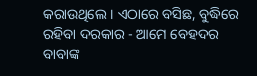କରାଉଥିଲେ । ଏଠାରେ ବସିଛ, ବୁଦ୍ଧିରେ ରହିବା ଦରକାର - ଆମେ ବେହଦର ବାବାଙ୍କ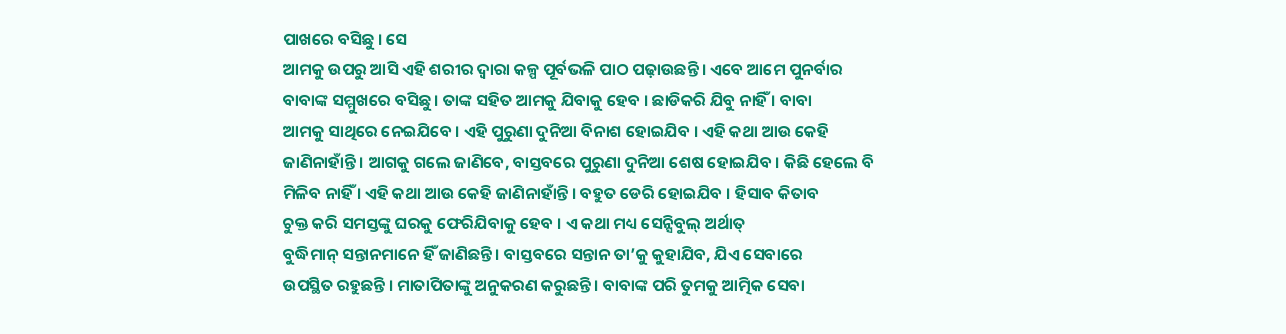ପାଖରେ ବସିଛୁ । ସେ
ଆମକୁ ଉପରୁ ଆସି ଏହି ଶରୀର ଦ୍ୱାରା କଳ୍ପ ପୂର୍ବଭଳି ପାଠ ପଢ଼ାଉଛନ୍ତି । ଏବେ ଆମେ ପୁନର୍ବାର
ବାବାଙ୍କ ସମ୍ମୁଖରେ ବସିଛୁ । ତାଙ୍କ ସହିତ ଆମକୁ ଯିବାକୁ ହେବ । ଛାଡିକରି ଯିବୁ ନାହିଁ । ବାବା
ଆମକୁ ସାଥିରେ ନେଇଯିବେ । ଏହି ପୁରୁଣା ଦୁନିଆ ବିନାଶ ହୋଇଯିବ । ଏହି କଥା ଆଉ କେହି
ଜାଣିନାହାଁନ୍ତି । ଆଗକୁ ଗଲେ ଜାଣିବେ, ବାସ୍ତବରେ ପୁରୁଣା ଦୁନିଆ ଶେଷ ହୋଇଯିବ । କିଛି ହେଲେ ବି
ମିଳିବ ନାହିଁ । ଏହି କଥା ଆଉ କେହି ଜାଣିନାହାଁନ୍ତି । ବହୁତ ଡେରି ହୋଇଯିବ । ହିସାବ କିତାବ
ଚୁକ୍ତ କରି ସମସ୍ତଙ୍କୁ ଘରକୁ ଫେରିଯିବାକୁ ହେବ । ଏ କଥା ମଧ୍ୟ ସେନ୍ସିବୁଲ୍ ଅର୍ଥାତ୍
ବୁଦ୍ଧିମାନ୍ ସନ୍ତାନମାନେ ହିଁ ଜାଣିଛନ୍ତି । ବାସ୍ତବରେ ସନ୍ତାନ ତା’କୁ କୁହାଯିବ, ଯିଏ ସେବାରେ
ଉପସ୍ଥିତ ରହୁଛନ୍ତି । ମାତାପିତାଙ୍କୁ ଅନୁକରଣ କରୁଛନ୍ତି । ବାବାଙ୍କ ପରି ତୁମକୁ ଆତ୍ମିକ ସେବା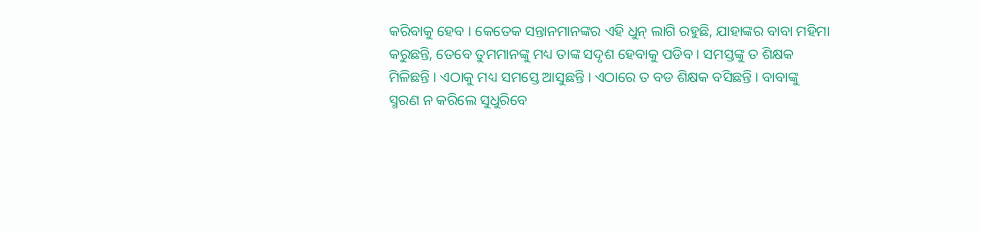କରିବାକୁ ହେବ । କେତେକ ସନ୍ତାନମାନଙ୍କର ଏହି ଧୁନ୍ ଲାଗି ରହୁଛି, ଯାହାଙ୍କର ବାବା ମହିମା
କରୁଛନ୍ତି, ତେବେ ତୁମମାନଙ୍କୁ ମଧ୍ୟ ତାଙ୍କ ସଦୃଶ ହେବାକୁ ପଡିବ । ସମସ୍ତଙ୍କୁ ତ ଶିକ୍ଷକ
ମିଳିଛନ୍ତି । ଏଠାକୁ ମଧ୍ୟ ସମସ୍ତେ ଆସୁଛନ୍ତି । ଏଠାରେ ତ ବଡ ଶିକ୍ଷକ ବସିଛନ୍ତି । ବାବାଙ୍କୁ
ସ୍ମରଣ ନ କରିଲେ ସୁଧୁରିବେ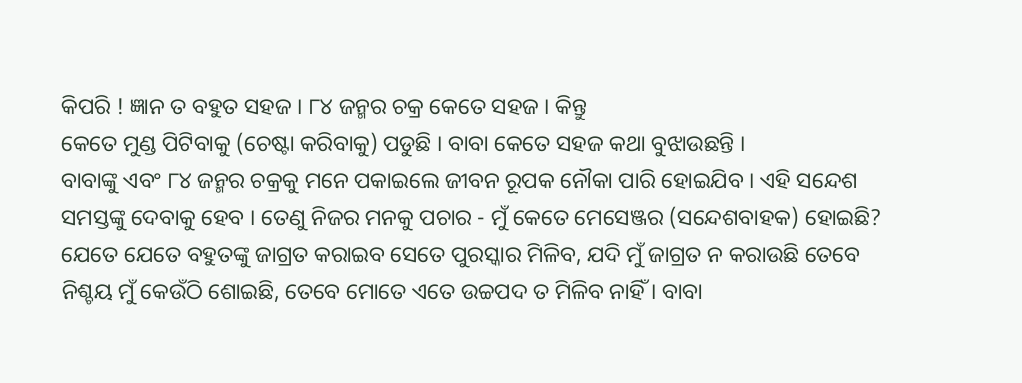କିପରି ! ଜ୍ଞାନ ତ ବହୁତ ସହଜ । ୮୪ ଜନ୍ମର ଚକ୍ର କେତେ ସହଜ । କିନ୍ତୁ
କେତେ ମୁଣ୍ଡ ପିଟିବାକୁ (ଚେଷ୍ଟା କରିବାକୁ) ପଡୁଛି । ବାବା କେତେ ସହଜ କଥା ବୁଝାଉଛନ୍ତି ।
ବାବାଙ୍କୁ ଏବଂ ୮୪ ଜନ୍ମର ଚକ୍ରକୁ ମନେ ପକାଇଲେ ଜୀବନ ରୂପକ ନୌକା ପାରି ହୋଇଯିବ । ଏହି ସନ୍ଦେଶ
ସମସ୍ତଙ୍କୁ ଦେବାକୁ ହେବ । ତେଣୁ ନିଜର ମନକୁ ପଚାର - ମୁଁ କେତେ ମେସେଞ୍ଜର (ସନ୍ଦେଶବାହକ) ହୋଇଛି?
ଯେତେ ଯେତେ ବହୁତଙ୍କୁ ଜାଗ୍ରତ କରାଇବ ସେତେ ପୁରସ୍କାର ମିଳିବ, ଯଦି ମୁଁ ଜାଗ୍ରତ ନ କରାଉଛି ତେବେ
ନିଶ୍ଚୟ ମୁଁ କେଉଁଠି ଶୋଇଛି, ତେବେ ମୋତେ ଏତେ ଉଚ୍ଚପଦ ତ ମିଳିବ ନାହିଁ । ବାବା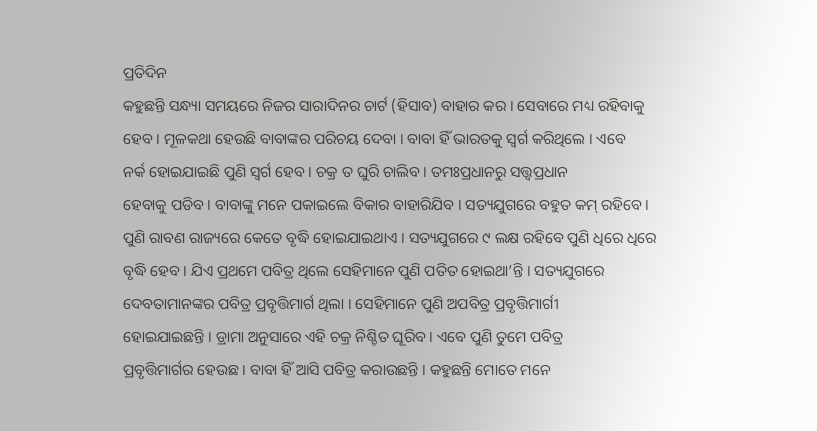ପ୍ରତିଦିନ
କହୁଛନ୍ତି ସନ୍ଧ୍ୟା ସମୟରେ ନିଜର ସାରାଦିନର ଚାର୍ଟ (ହିସାବ) ବାହାର କର । ସେବାରେ ମଧ୍ୟ ରହିବାକୁ
ହେବ । ମୂଳକଥା ହେଉଛି ବାବାଙ୍କର ପରିଚୟ ଦେବା । ବାବା ହିଁ ଭାରତକୁ ସ୍ୱର୍ଗ କରିଥିଲେ । ଏବେ
ନର୍କ ହୋଇଯାଇଛି ପୁଣି ସ୍ୱର୍ଗ ହେବ । ଚକ୍ର ତ ଘୁରି ଚାଲିବ । ତମଃପ୍ରଧାନରୁ ସତ୍ତ୍ୱପ୍ରଧାନ
ହେବାକୁ ପଡିବ । ବାବାଙ୍କୁ ମନେ ପକାଇଲେ ବିକାର ବାହାରିଯିବ । ସତ୍ୟଯୁଗରେ ବହୁତ କମ୍ ରହିବେ ।
ପୁଣି ରାବଣ ରାଜ୍ୟରେ କେତେ ବୃଦ୍ଧି ହୋଇଯାଇଥାଏ । ସତ୍ୟଯୁଗରେ ୯ ଲକ୍ଷ ରହିବେ ପୁଣି ଧିରେ ଧିରେ
ବୃଦ୍ଧି ହେବ । ଯିଏ ପ୍ରଥମେ ପବିତ୍ର ଥିଲେ ସେହିମାନେ ପୁଣି ପତିତ ହୋଇଥା’ନ୍ତି । ସତ୍ୟଯୁଗରେ
ଦେବତାମାନଙ୍କର ପବିତ୍ର ପ୍ରବୃତ୍ତିମାର୍ଗ ଥିଲା । ସେହିମାନେ ପୁଣି ଅପବିତ୍ର ପ୍ରବୃତ୍ତିମାର୍ଗୀ
ହୋଇଯାଇଛନ୍ତି । ଡ୍ରାମା ଅନୁସାରେ ଏହି ଚକ୍ର ନିଶ୍ଚିତ ଘୂରିବ । ଏବେ ପୁଣି ତୁମେ ପବିତ୍ର
ପ୍ରବୃତ୍ତିମାର୍ଗର ହେଉଛ । ବାବା ହିଁ ଆସି ପବିତ୍ର କରାଉଛନ୍ତି । କହୁଛନ୍ତି ମୋତେ ମନେ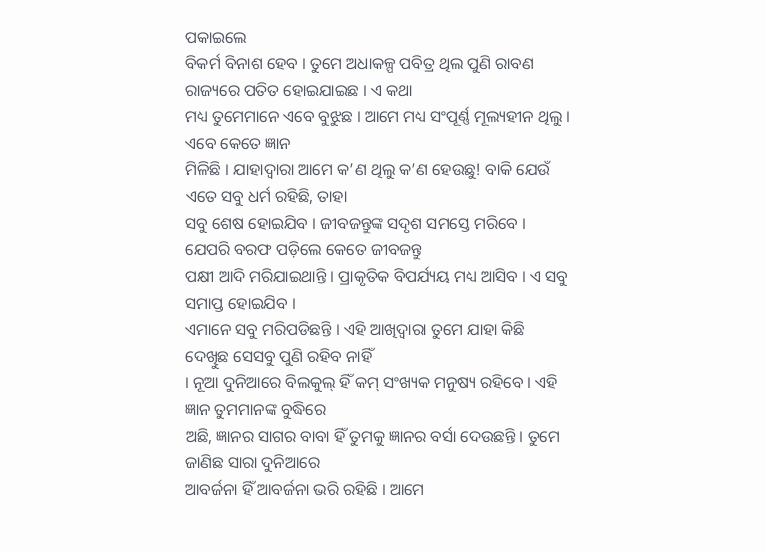ପକାଇଲେ
ବିକର୍ମ ବିନାଶ ହେବ । ତୁମେ ଅଧାକଳ୍ପ ପବିତ୍ର ଥିଲ ପୁଣି ରାବଣ ରାଜ୍ୟରେ ପତିତ ହୋଇଯାଇଛ । ଏ କଥା
ମଧ୍ୟ ତୁମେମାନେ ଏବେ ବୁଝୁଛ । ଆମେ ମଧ୍ୟ ସଂପୂର୍ଣ୍ଣ ମୂଲ୍ୟହୀନ ଥିଲୁ । ଏବେ କେତେ ଜ୍ଞାନ
ମିଳିଛି । ଯାହାଦ୍ୱାରା ଆମେ କ’ଣ ଥିଲୁ କ’ଣ ହେଉଛୁ! ବାକି ଯେଉଁ ଏତେ ସବୁ ଧର୍ମ ରହିଛି, ତାହା
ସବୁ ଶେଷ ହୋଇଯିବ । ଜୀବଜନ୍ତୁଙ୍କ ସଦୃଶ ସମସ୍ତେ ମରିବେ । ଯେପରି ବରଫ ପଡ଼ିଲେ କେତେ ଜୀବଜନ୍ତୁ
ପକ୍ଷୀ ଆଦି ମରିଯାଇଥାନ୍ତି । ପ୍ରାକୃତିକ ବିପର୍ଯ୍ୟୟ ମଧ୍ୟ ଆସିବ । ଏ ସବୁ ସମାପ୍ତ ହୋଇଯିବ ।
ଏମାନେ ସବୁ ମରିପଡିଛନ୍ତି । ଏହି ଆଖିଦ୍ୱାରା ତୁମେ ଯାହା କିଛି ଦେଖିୁଛ ସେସବୁ ପୁଣି ରହିବ ନାହିଁ
। ନୂଆ ଦୁନିଆରେ ବିଲକୁଲ୍ ହିଁ କମ୍ ସଂଖ୍ୟକ ମନୁଷ୍ୟ ରହିବେ । ଏହି ଜ୍ଞାନ ତୁମମାନଙ୍କ ବୁଦ୍ଧିରେ
ଅଛି, ଜ୍ଞାନର ସାଗର ବାବା ହିଁ ତୁମକୁ ଜ୍ଞାନର ବର୍ସା ଦେଉଛନ୍ତି । ତୁମେ ଜାଣିଛ ସାରା ଦୁନିଆରେ
ଆବର୍ଜନା ହିଁ ଆବର୍ଜନା ଭରି ରହିଛି । ଆମେ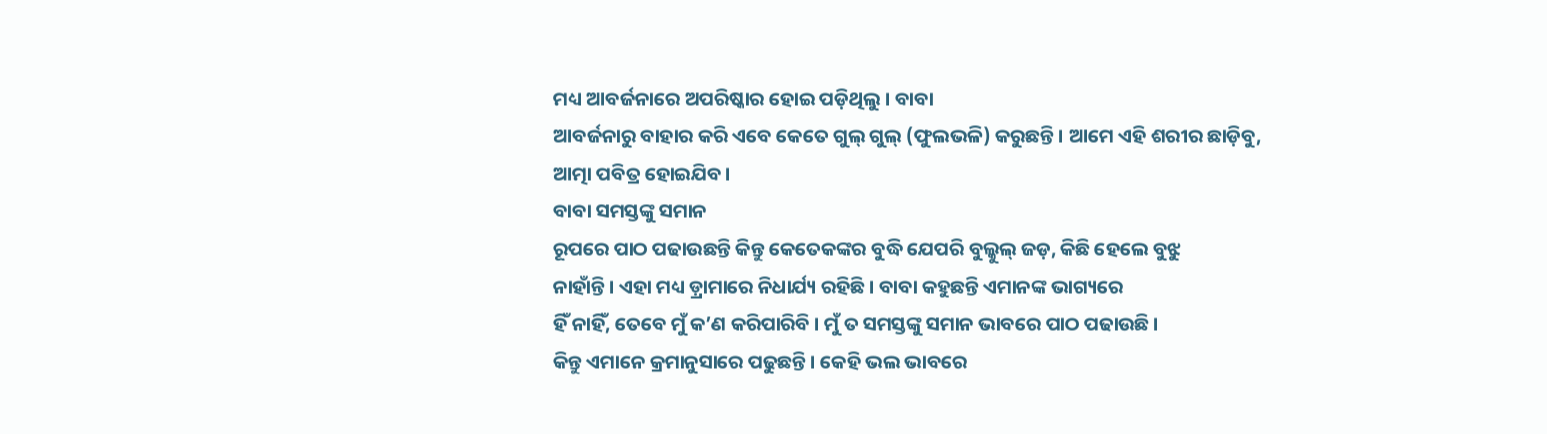ମଧ୍ୟ ଆବର୍ଜନାରେ ଅପରିଷ୍କାର ହୋଇ ପଡ଼ିଥିଲୁ । ବାବା
ଆବର୍ଜନାରୁ ବାହାର କରି ଏବେ କେତେ ଗୁଲ୍ ଗୁଲ୍ (ଫୁଲଭଳି) କରୁଛନ୍ତି । ଆମେ ଏହି ଶରୀର ଛାଡ଼ିବୁ,
ଆତ୍ମା ପବିତ୍ର ହୋଇଯିବ ।
ବାବା ସମସ୍ତଙ୍କୁ ସମାନ
ରୂପରେ ପାଠ ପଢାଉଛନ୍ତି କିନ୍ତୁ କେତେକଙ୍କର ବୁଦ୍ଧି ଯେପରି ବୁଲ୍କୁଲ୍ ଜଡ଼, କିଛି ହେଲେ ବୁଝୁ
ନାହାଁନ୍ତି । ଏହା ମଧ୍ୟ ଡ଼୍ରାମାରେ ନିଧାର୍ଯ୍ୟ ରହିଛି । ବାବା କହୁଛନ୍ତି ଏମାନଙ୍କ ଭାଗ୍ୟରେ
ହିଁ ନାହିଁ, ତେବେ ମୁଁ କ’ଣ କରିପାରିବି । ମୁଁ ତ ସମସ୍ତଙ୍କୁ ସମାନ ଭାବରେ ପାଠ ପଢାଉଛି ।
କିନ୍ତୁ ଏମାନେ କ୍ରମାନୁସାରେ ପଢୁଛନ୍ତି । କେହି ଭଲ ଭାବରେ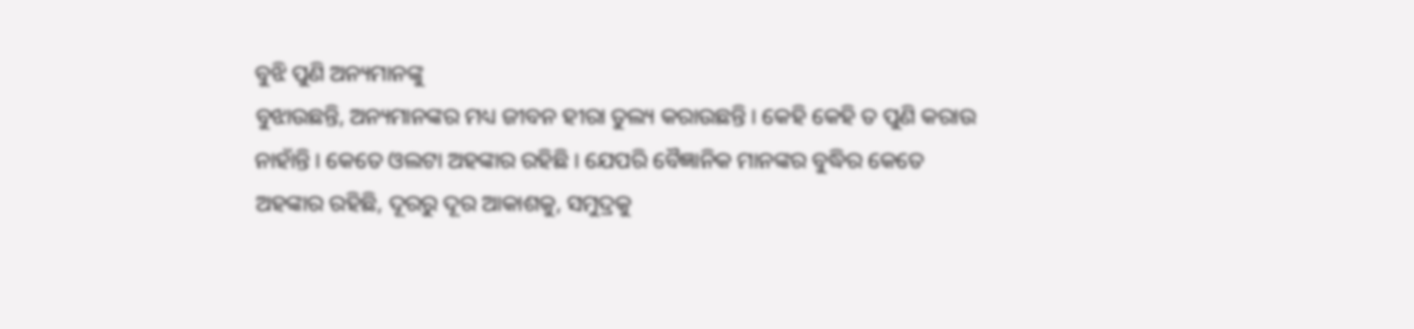ବୁଝି ପୁଣି ଅନ୍ୟମାନଙ୍କୁ
ବୁଝାଉଛନ୍ତି, ଅନ୍ୟମାନଙ୍କର ମଧ୍ୟ ଜୀବନ ହୀରା ତୁଲ୍ୟ କରାଉଛନ୍ତି । କେହି କେହି ତ ପୁଣି କରାଉ
ନାହାଁନ୍ତି । କେତେ ଓଲଟା ଅହଙ୍କାର ରହିଛି । ଯେପରି ବୈଜ୍ଞାନିକ ମାନଙ୍କର ବୁଦ୍ଧିର କେତେ
ଅହଙ୍କାର ରହିଛି, ଦୂରରୁ ଦୂର ଆକାଶକୁ, ସମୁଦ୍ରକୁ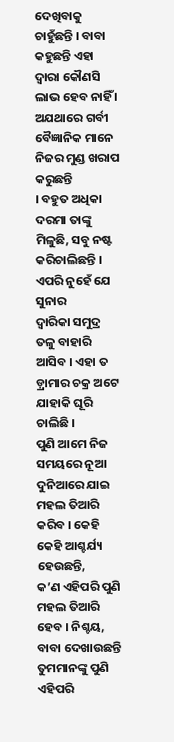ଦେଖିବାକୁ ଚାହୁଁଛନ୍ତି । ବାବା କହୁଛନ୍ତି ଏହା
ଦ୍ୱାରା କୌଣସି ଲାଭ ହେବ ନାହିଁ । ଅଯଥାରେ ଗର୍ବୀ ବୈଜ୍ଞାନିକ ମାନେ ନିଜର ମୁଣ୍ଡ ଖରାପ କରୁଛନ୍ତି
। ବହୁତ ଅଧିକା ଦରମା ତାଙ୍କୁ ମିଳୁଛି, ସବୁ ନଷ୍ଟ କରିଚାଲିଛନ୍ତି । ଏପରି ନୁହେଁ ଯେ ସୁନାର
ଦ୍ୱାରିକା ସମୁଦ୍ର ତଳୁ ବାହାରି ଆସିବ । ଏହା ତ ଡ଼୍ରାମାର ଚକ୍ର ଅଟେ ଯାହାକି ଘୂରି ଚାଲିଛି ।
ପୁଣି ଆମେ ନିଜ ସମୟରେ ନୂଆ ଦୁନିଆରେ ଯାଇ ମହଲ ତିଆରି କରିବ । କେହି କେହି ଆଶ୍ଚର୍ଯ୍ୟ ହେଉଛନ୍ତି,
କ’ଣ ଏହିପରି ପୁଣି ମହଲ ତିଆରି ହେବ । ନିଶ୍ଚୟ, ବାବା ଦେଖାଉଛନ୍ତି ତୁମମାନଙ୍କୁ ପୁଣି ଏହିପରି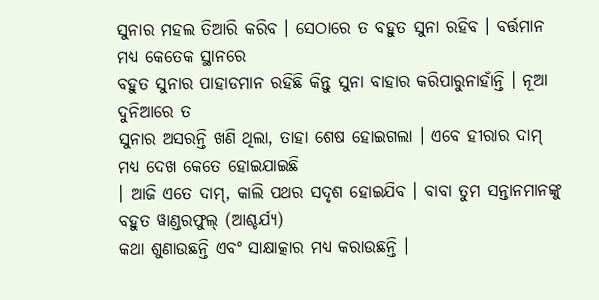ସୁନାର ମହଲ ତିଆରି କରିବ । ସେଠାରେ ତ ବହୁତ ସୁନା ରହିବ । ବର୍ତ୍ତମାନ ମଧ୍ୟ କେତେକ ସ୍ଥାନରେ
ବହୁତ ସୁନାର ପାହାଡମାନ ରହିଛି କିନ୍ତୁ ସୁନା ବାହାର କରିପାରୁନାହାଁନ୍ତି । ନୂଆ ଦୁନିଆରେ ତ
ସୁନାର ଅସରନ୍ତି ଖଣି ଥିଲା, ତାହା ଶେଷ ହୋଇଗଲା । ଏବେ ହୀରାର ଦାମ୍ ମଧ୍ୟ ଦେଖ କେତେ ହୋଇଯାଇଛି
। ଆଜି ଏତେ ଦାମ୍, କାଲି ପଥର ସଦୃଶ ହୋଇଯିବ । ବାବା ତୁମ ସନ୍ତାନମାନଙ୍କୁ ବହୁତ ୱାଣ୍ଡରଫୁଲ୍ (ଆଶ୍ଚର୍ଯ୍ୟ)
କଥା ଶୁଣାଉଛନ୍ତି ଏବଂ ସାକ୍ଷାତ୍କାର ମଧ୍ୟ କରାଉଛନ୍ତି ।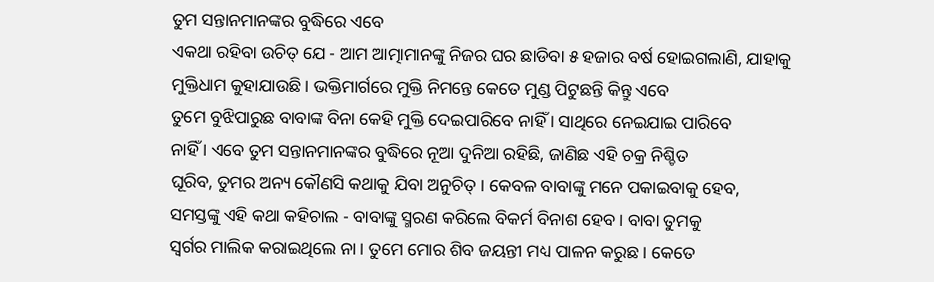ତୁମ ସନ୍ତାନମାନଙ୍କର ବୁଦ୍ଧିରେ ଏବେ
ଏକଥା ରହିବା ଉଚିତ୍ ଯେ - ଆମ ଆତ୍ମାମାନଙ୍କୁ ନିଜର ଘର ଛାଡିବା ୫ ହଜାର ବର୍ଷ ହୋଇଗଲାଣି, ଯାହାକୁ
ମୁକ୍ତିଧାମ କୁହାଯାଉଛି । ଭକ୍ତିମାର୍ଗରେ ମୁକ୍ତି ନିମନ୍ତେ କେତେ ମୁଣ୍ଡ ପିଟୁଛନ୍ତି କିନ୍ତୁ ଏବେ
ତୁମେ ବୁଝିପାରୁଛ ବାବାଙ୍କ ବିନା କେହି ମୁକ୍ତି ଦେଇପାରିବେ ନାହିଁ । ସାଥିରେ ନେଇଯାଇ ପାରିବେ
ନାହିଁ । ଏବେ ତୁମ ସନ୍ତାନମାନଙ୍କର ବୁଦ୍ଧିରେ ନୂଆ ଦୁନିଆ ରହିଛି, ଜାଣିଛ ଏହି ଚକ୍ର ନିଶ୍ଚିତ
ଘୂରିବ, ତୁମର ଅନ୍ୟ କୌଣସି କଥାକୁ ଯିବା ଅନୁଚିତ୍ । କେବଳ ବାବାଙ୍କୁ ମନେ ପକାଇବାକୁ ହେବ,
ସମସ୍ତଙ୍କୁ ଏହି କଥା କହିଚାଲ - ବାବାଙ୍କୁ ସ୍ମରଣ କରିଲେ ବିକର୍ମ ବିନାଶ ହେବ । ବାବା ତୁମକୁ
ସ୍ୱର୍ଗର ମାଲିକ କରାଇଥିଲେ ନା । ତୁମେ ମୋର ଶିବ ଜୟନ୍ତୀ ମଧ୍ୟ ପାଳନ କରୁଛ । କେତେ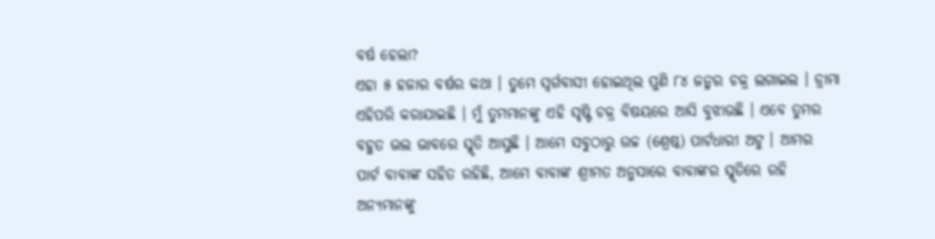ବର୍ଷ ହେଲା?
ଏହା ୫ ହଜାର ବର୍ଷର କଥା । ତୁମେ ସ୍ୱର୍ଗବାସୀ ହୋଇଥିଲ ପୁଣି ୮୪ ଜନ୍ମର ଚକ୍ର ଲଗାଇଲ । ଡ୍ରାମା
ଏହିପରି କରାଯାଇଛି । ମୁଁ ତୁମମାନଙ୍କୁ ଏହି ସୃଷ୍ଟି ଚକ୍ର ବିଷୟରେ ଆସି ବୁଝାଉଛି । ଏବେ ତୁମର
ବହୁତ ଭଲ ଭାବରେ ସ୍ମୃତି ଆସୁଛି । ଆମେ ସବୁଠାରୁ ଉଚ୍ଚ (ଶ୍ରେଷ୍ଠ) ପାର୍ଟଧାରୀ ଅଟୁ । ଆମର
ପାର୍ଟ ବାବାଙ୍କ ସହିତ ରହିଛି, ଆମେ ବାବାଙ୍କ ଶ୍ରୀମତ ଅନୁସାରେ ବାବାଙ୍କର ସ୍ମୃତିରେ ରହି
ଅନ୍ୟମାନଙ୍କୁ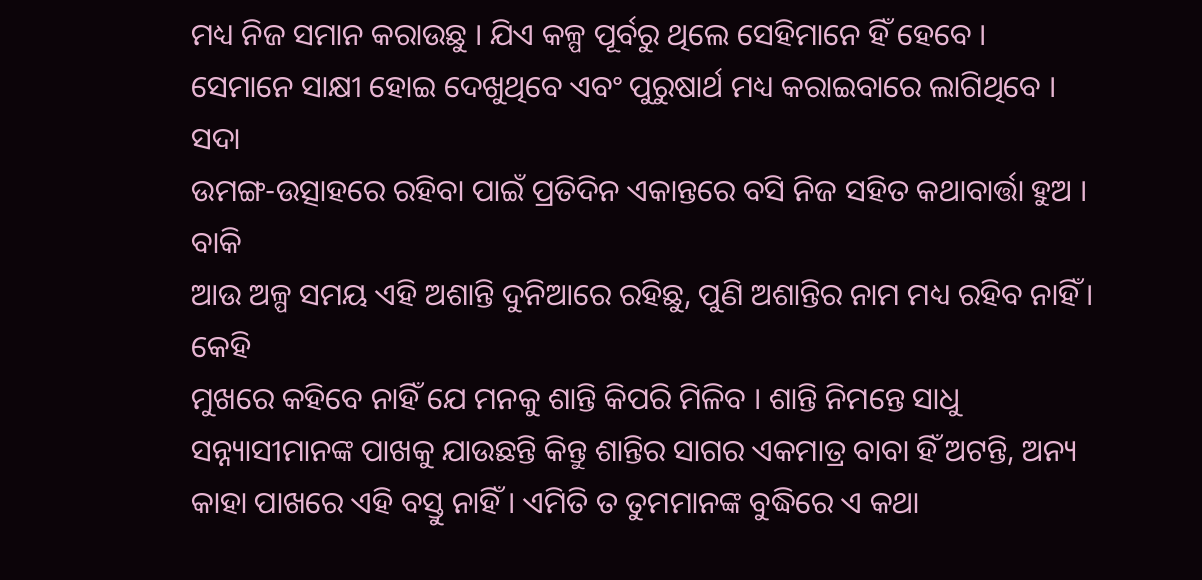ମଧ୍ୟ ନିଜ ସମାନ କରାଉଛୁ । ଯିଏ କଳ୍ପ ପୂର୍ବରୁ ଥିଲେ ସେହିମାନେ ହିଁ ହେବେ ।
ସେମାନେ ସାକ୍ଷୀ ହୋଇ ଦେଖୁଥିବେ ଏବଂ ପୁରୁଷାର୍ଥ ମଧ୍ୟ କରାଇବାରେ ଲାଗିଥିବେ । ସଦା
ଉମଙ୍ଗ-ଉତ୍ସାହରେ ରହିବା ପାଇଁ ପ୍ରତିଦିନ ଏକାନ୍ତରେ ବସି ନିଜ ସହିତ କଥାବାର୍ତ୍ତା ହୁଅ । ବାକି
ଆଉ ଅଳ୍ପ ସମୟ ଏହି ଅଶାନ୍ତି ଦୁନିଆରେ ରହିଛୁ, ପୁଣି ଅଶାନ୍ତିର ନାମ ମଧ୍ୟ ରହିବ ନାହିଁ । କେହି
ମୁଖରେ କହିବେ ନାହିଁ ଯେ ମନକୁ ଶାନ୍ତି କିପରି ମିଳିବ । ଶାନ୍ତି ନିମନ୍ତେ ସାଧୁ
ସନ୍ନ୍ୟାସୀମାନଙ୍କ ପାଖକୁ ଯାଉଛନ୍ତି କିନ୍ତୁ ଶାନ୍ତିର ସାଗର ଏକମାତ୍ର ବାବା ହିଁ ଅଟନ୍ତି, ଅନ୍ୟ
କାହା ପାଖରେ ଏହି ବସ୍ତୁ ନାହିଁ । ଏମିତି ତ ତୁମମାନଙ୍କ ବୁଦ୍ଧିରେ ଏ କଥା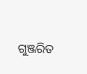ଗୁଞ୍ଜରିତ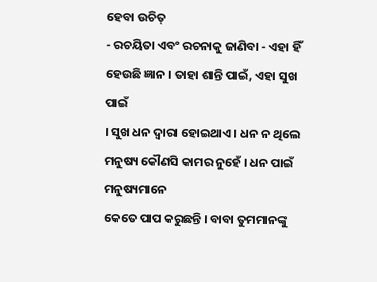ହେବା ଉଚିତ୍
- ରଚୟିତା ଏବଂ ରଚନାକୁ ଜାଣିବା - ଏହା ହିଁ ହେଉଛି ଜ୍ଞାନ । ତାହା ଶାନ୍ତି ପାଇଁ, ଏହା ସୁଖ ପାଇଁ
। ସୁଖ ଧନ ଦ୍ୱାରା ହୋଇଥାଏ । ଧନ ନ ଥିଲେ ମନୁଷ୍ୟ କୌଣସି କାମର ନୁହେଁ । ଧନ ପାଇଁ ମନୁଷ୍ୟମାନେ
କେତେ ପାପ କରୁଛନ୍ତି । ବାବା ତୁମମାନଙ୍କୁ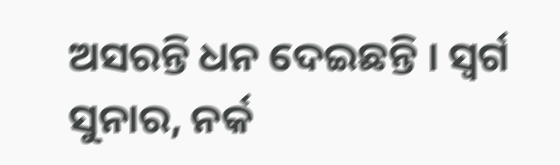ଅସରନ୍ତି ଧନ ଦେଇଛନ୍ତି । ସ୍ୱର୍ଗ ସୁନାର, ନର୍କ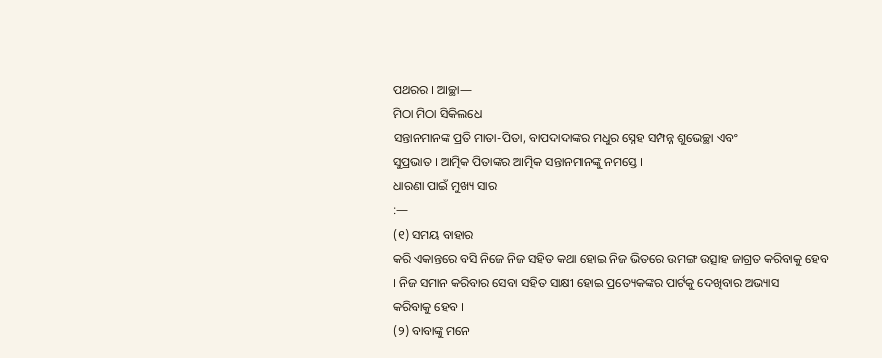ପଥରର । ଆଚ୍ଛା—
ମିଠା ମିଠା ସିକିଲଧେ
ସନ୍ତାନମାନଙ୍କ ପ୍ରତି ମାତା-ପିତା, ବାପଦାଦାଙ୍କର ମଧୁର ସ୍ନେହ ସମ୍ପନ୍ନ ଶୁଭେଚ୍ଛା ଏବଂ
ସୁପ୍ରଭାତ । ଆତ୍ମିକ ପିତାଙ୍କର ଆତ୍ମିକ ସନ୍ତାନମାନଙ୍କୁ ନମସ୍ତେ ।
ଧାରଣା ପାଇଁ ମୁଖ୍ୟ ସାର
:—
(୧) ସମୟ ବାହାର
କରି ଏକାନ୍ତରେ ବସି ନିଜେ ନିଜ ସହିତ କଥା ହୋଇ ନିଜ ଭିତରେ ଉମଙ୍ଗ ଉତ୍ସାହ ଜାଗ୍ରତ କରିବାକୁ ହେବ
। ନିଜ ସମାନ କରିବାର ସେବା ସହିତ ସାକ୍ଷୀ ହୋଇ ପ୍ରତ୍ୟେକଙ୍କର ପାର୍ଟକୁ ଦେଖିବାର ଅଭ୍ୟାସ
କରିବାକୁ ହେବ ।
(୨) ବାବାଙ୍କୁ ମନେ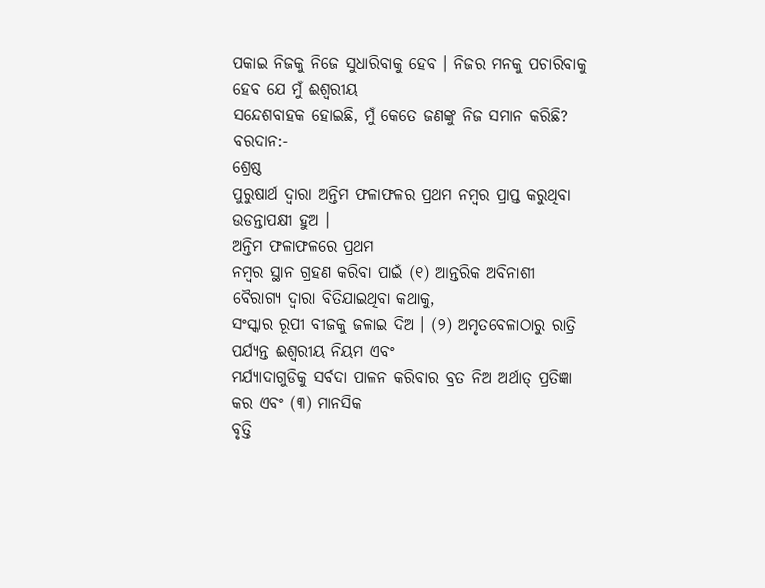ପକାଇ ନିଜକୁ ନିଜେ ସୁଧାରିବାକୁ ହେବ । ନିଜର ମନକୁ ପଚାରିବାକୁ ହେବ ଯେ ମୁଁ ଈଶ୍ୱରୀୟ
ସନ୍ଦେଶବାହକ ହୋଇଛି, ମୁଁ କେତେ ଜଣଙ୍କୁ ନିଜ ସମାନ କରିଛି?
ବରଦାନ:-
ଶ୍ରେଷ୍ଠ
ପୁରୁଷାର୍ଥ ଦ୍ୱାରା ଅନ୍ତିମ ଫଳାଫଳର ପ୍ରଥମ ନମ୍ବର ପ୍ରାପ୍ତ କରୁଥିବା ଉଡନ୍ତାପକ୍ଷୀ ହୁଅ ।
ଅନ୍ତିମ ଫଳାଫଳରେ ପ୍ରଥମ
ନମ୍ବର ସ୍ଥାନ ଗ୍ରହଣ କରିବା ପାଇଁ (୧) ଆନ୍ତରିକ ଅବିନାଶୀ ବୈରାଗ୍ୟ ଦ୍ୱାରା ବିତିଯାଇଥିବା କଥାକୁ,
ସଂସ୍କାର ରୂପୀ ବୀଜକୁ ଜଳାଇ ଦିଅ । (୨) ଅମୃତବେଳାଠାରୁ ରାତ୍ରି ପର୍ଯ୍ୟନ୍ତ ଈଶ୍ୱରୀୟ ନିୟମ ଏବଂ
ମର୍ଯ୍ୟାଦାଗୁଡିକୁ ସର୍ବଦା ପାଳନ କରିବାର ବ୍ରତ ନିଅ ଅର୍ଥାତ୍ ପ୍ରତିଜ୍ଞା କର ଏବଂ (୩) ମାନସିକ
ବୃତ୍ତି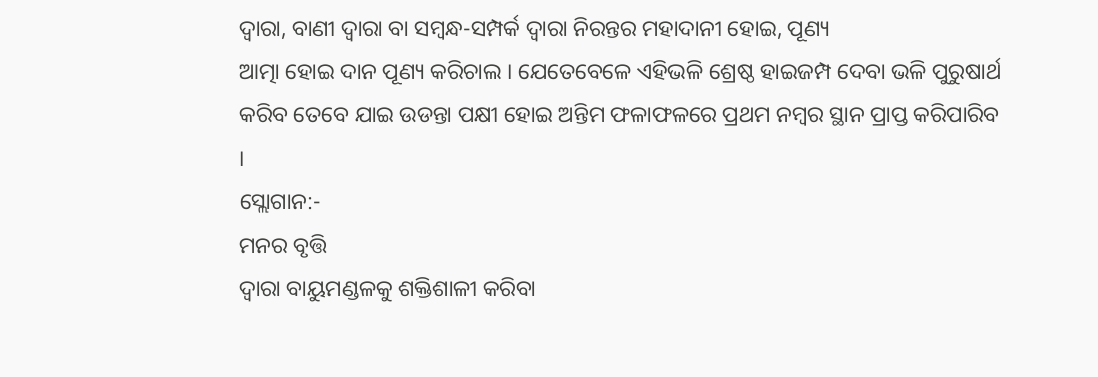ଦ୍ୱାରା, ବାଣୀ ଦ୍ୱାରା ବା ସମ୍ବନ୍ଧ-ସମ୍ପର୍କ ଦ୍ୱାରା ନିରନ୍ତର ମହାଦାନୀ ହୋଇ, ପୂଣ୍ୟ
ଆତ୍ମା ହୋଇ ଦାନ ପୂଣ୍ୟ କରିଚାଲ । ଯେତେବେଳେ ଏହିଭଳି ଶ୍ରେଷ୍ଠ ହାଇଜମ୍ପ ଦେବା ଭଳି ପୁରୁଷାର୍ଥ
କରିବ ତେବେ ଯାଇ ଉଡନ୍ତା ପକ୍ଷୀ ହୋଇ ଅନ୍ତିମ ଫଳାଫଳରେ ପ୍ରଥମ ନମ୍ବର ସ୍ଥାନ ପ୍ରାପ୍ତ କରିପାରିବ
।
ସ୍ଲୋଗାନ:-
ମନର ବୃତ୍ତି
ଦ୍ୱାରା ବାୟୁମଣ୍ଡଳକୁ ଶକ୍ତିଶାଳୀ କରିବା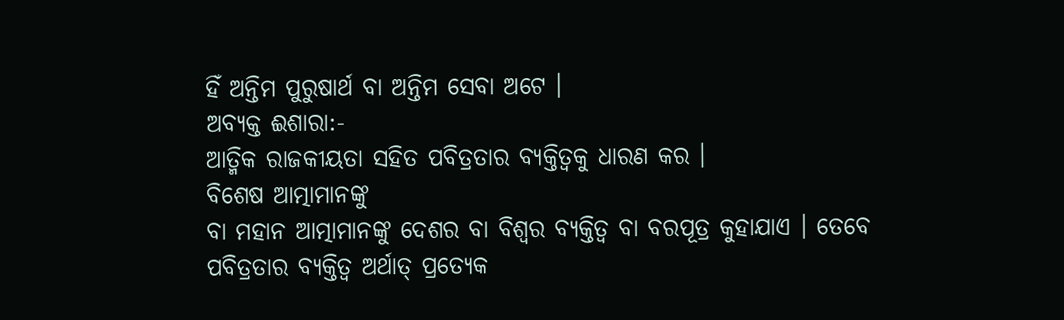ହିଁ ଅନ୍ତିମ ପୁରୁଷାର୍ଥ ବା ଅନ୍ତିମ ସେବା ଅଟେ ।
ଅବ୍ୟକ୍ତ ଈଶାରା:-
ଆତ୍ମିକ ରାଜକୀୟତା ସହିତ ପବିତ୍ରତାର ବ୍ୟକ୍ତିତ୍ୱକୁ ଧାରଣ କର ।
ବିଶେଷ ଆତ୍ମାମାନଙ୍କୁ
ବା ମହାନ ଆତ୍ମାମାନଙ୍କୁ ଦେଶର ବା ବିଶ୍ୱର ବ୍ୟକ୍ତିତ୍ୱ ବା ବରପୂତ୍ର କୁହାଯାଏ । ତେବେ
ପବିତ୍ରତାର ବ୍ୟକ୍ତିତ୍ୱ ଅର୍ଥାତ୍ ପ୍ରତ୍ୟେକ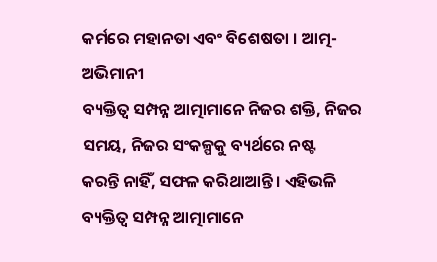କର୍ମରେ ମହାନତା ଏବଂ ବିଶେଷତା । ଆତ୍ମ-ଅଭିମାନୀ
ବ୍ୟକ୍ତିତ୍ୱ ସମ୍ପନ୍ନ ଆତ୍ମାମାନେ ନିଜର ଶକ୍ତି, ନିଜର ସମୟ, ନିଜର ସଂକଳ୍ପକୁ ବ୍ୟର୍ଥରେ ନଷ୍ଟ
କରନ୍ତି ନାହିଁ, ସଫଳ କରିଥାଆନ୍ତି । ଏହିଭଳି ବ୍ୟକ୍ତିତ୍ୱ ସମ୍ପନ୍ନ ଆତ୍ମାମାନେ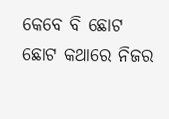କେବେ ବି ଛୋଟ
ଛୋଟ କଥାରେ ନିଜର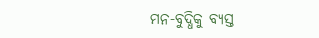ମନ-ବୁଦ୍ଧିକୁ ବ୍ୟସ୍ତ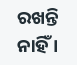ରଖନ୍ତି ନାହିଁ ।